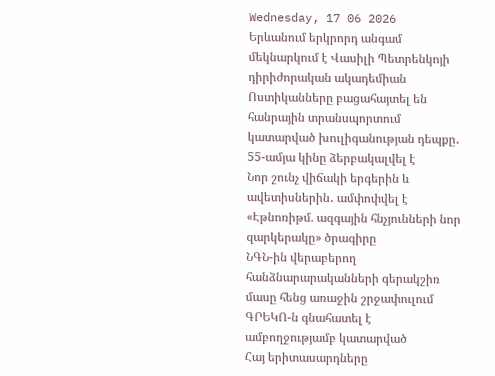Wednesday, 17 06 2026
Երևանում երկրորդ անգամ մեկնարկում է Վասիլի Պետրենկոյի դիրիժորական ակադեմիան
Ոստիկանները բացահայտել են հանրային տրանսպորտում կատարված խուլիգանության դեպքը․ 55-ամյա կինը ձերբակալվել է
Նոր շունչ վիճակի երգերին և ավետիսներին․ ամփոփվել է «Էթնոռիթմ. ազգային հնչյունների նոր զարկերակը» ծրագիրը
ՆԳՆ-ին վերաբերող հանձնարարականների գերակշիռ մասը հենց առաջին շրջափուլում ԳՐԵԿՈ-ն գնահատել է ամբողջությամբ կատարված
Հայ երիտասարդները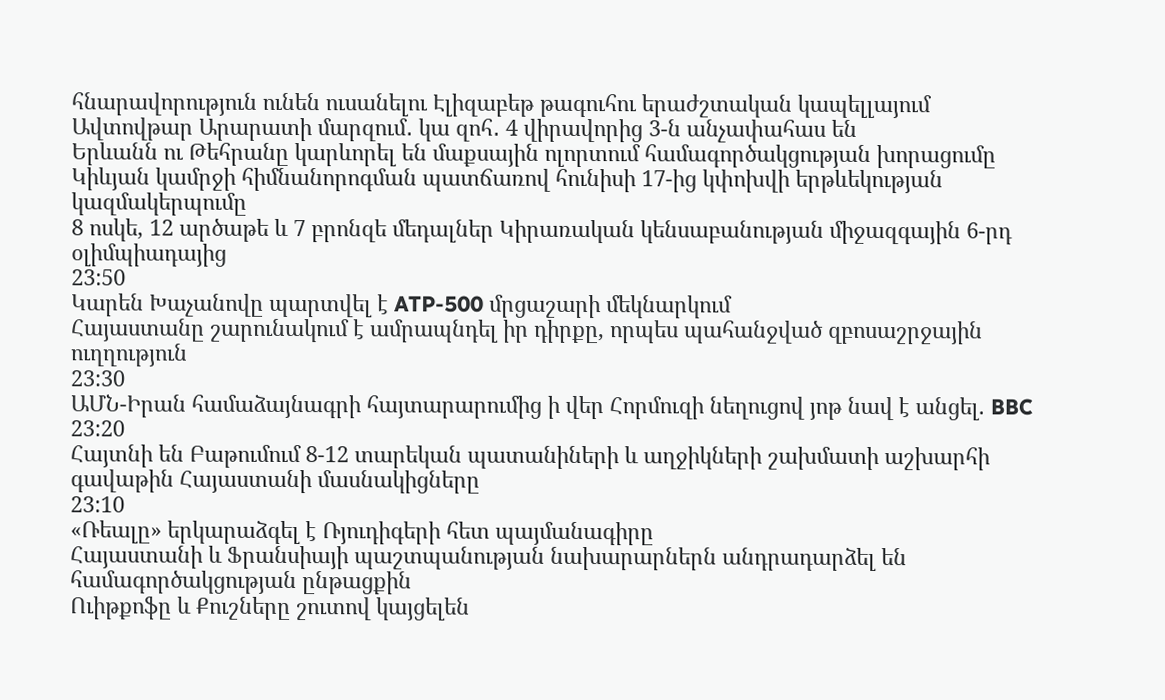հնարավորություն ունեն ուսանելու Էլիզաբեթ թագուհու երաժշտական կապելլայում
Ավտովթար Արարատի մարզում․ կա զոհ․ 4 վիրավորից 3-ն անչափահաս են
Երևանն ու Թեհրանը կարևորել են մաքսային ոլորտում համագործակցության խորացումը
Կիևյան կամրջի հիմնանորոգման պատճառով հունիսի 17-ից կփոխվի երթևեկության կազմակերպումը
8 ոսկե, 12 արծաթե և 7 բրոնզե մեդալներ Կիրառական կենսաբանության միջազգային 6-րդ օլիմպիադայից
23:50
Կարեն Խաչանովը պարտվել է ATP-500 մրցաշարի մեկնարկում
Հայաստանը շարունակում է ամրապնդել իր դիրքը, որպես պահանջված զբոսաշրջային ուղղություն
23:30
ԱՄՆ-Իրան համաձայնագրի հայտարարումից ի վեր Հորմուզի նեղուցով յոթ նավ է անցել. BBC
23:20
Հայտնի են Բաթումում 8-12 տարեկան պատանիների և աղջիկների շախմատի աշխարհի գավաթին Հայաստանի մասնակիցները
23:10
«Ռեալը» երկարաձգել է Ռյուդիգերի հետ պայմանագիրը
Հայաստանի և Ֆրանսիայի պաշտպանության նախարարներն անդրադարձել են համագործակցության ընթացքին
Ուիթքոֆը և Քուշները շուտով կայցելեն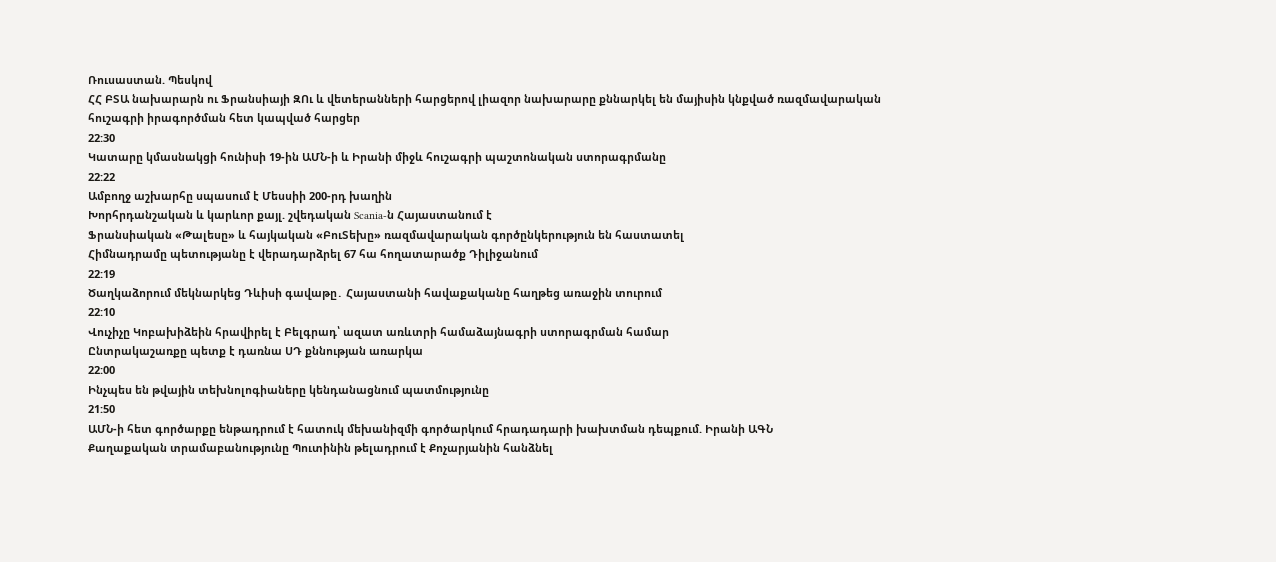Ռուսաստան. Պեսկով
ՀՀ ԲՏԱ նախարարն ու Ֆրանսիայի ԶՈւ և վետերանների հարցերով լիազոր նախարարը քննարկել են մայիսին կնքված ռազմավարական հուշագրի իրագործման հետ կապված հարցեր
22:30
Կատարը կմասնակցի հունիսի 19-ին ԱՄՆ-ի և Իրանի միջև հուշագրի պաշտոնական ստորագրմանը
22:22
Ամբողջ աշխարհը սպասում է Մեսսիի 200-րդ խաղին
Խորհրդանշական և կարևոր քայլ. շվեդական Scania-ն Հայաստանում է
Ֆրանսիական «Թալեսը» և հայկական «ԲուՏեխը» ռազմավարական գործընկերություն են հաստատել
Հիմնադրամը պետությանը է վերադարձրել 67 հա հողատարածք Դիլիջանում
22:19
Ծաղկաձորում մեկնարկեց Դևիսի գավաթը․ Հայաստանի հավաքականը հաղթեց առաջին տուրում
22:10
Վուչիչը Կոբախիձեին հրավիրել է Բելգրադ՝ ազատ առևտրի համաձայնագրի ստորագրման համար
Ընտրակաշառքը պետք է դառնա ՍԴ քննության առարկա
22:00
Ինչպես են թվային տեխնոլոգիաները կենդանացնում պատմությունը
21:50
ԱՄՆ-ի հետ գործարքը ենթադրում է հատուկ մեխանիզմի գործարկում հրադադարի խախտման դեպքում. Իրանի ԱԳՆ
Քաղաքական տրամաբանությունը Պուտինին թելադրում է Քոչարյանին հանձնել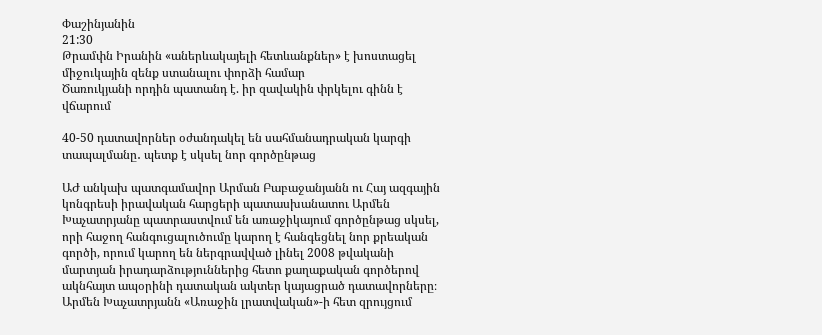Փաշինյանին
21:30
Թրամփն Իրանին «աներևակայելի հետևանքներ» է խոստացել միջուկային զենք ստանալու փորձի համար
Ծառուկյանի որդին պատանդ է. իր զավակին փրկելու գինն է վճարում

40-50 դատավորներ օժանդակել են սահմանադրական կարգի տապալմանը․ պետք է սկսել նոր գործընթաց

ԱԺ անկախ պատգամավոր Արման Բաբաջանյանն ու Հայ ազգային կոնգրեսի իրավական հարցերի պատասխանատու Արմեն Խաչատրյանը պատրաստվում են առաջիկայում գործընթաց սկսել, որի հաջող հանգուցալուծումը կարող է հանգեցնել նոր քրեական գործի, որում կարող են ներգրավված լինել 2008 թվականի մարտյան իրադարձություններից հետո քաղաքական գործերով ակնհայտ ապօրինի դատական ակտեր կայացրած դատավորները։ Արմեն Խաչատրյանն «Առաջին լրատվական»-ի հետ զրույցում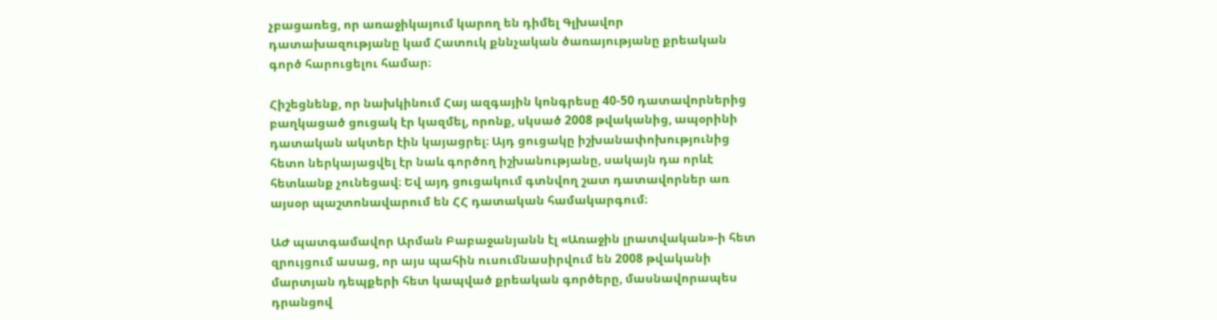չբացառեց, որ առաջիկայում կարող են դիմել Գլխավոր դատախազությանը կամ Հատուկ քննչական ծառայությանը քրեական գործ հարուցելու համար։

Հիշեցնենք, որ նախկինում Հայ ազգային կոնգրեսը 40-50 դատավորներից բաղկացած ցուցակ էր կազմել, որոնք, սկսած 2008 թվականից, ապօրինի դատական ակտեր էին կայացրել։ Այդ ցուցակը իշխանափոխությունից հետո ներկայացվել էր նաև գործող իշխանությանը, սակայն դա որևէ հետևանք չունեցավ։ Եվ այդ ցուցակում գտնվող շատ դատավորներ առ այսօր պաշտոնավարում են ՀՀ դատական համակարգում։

ԱԺ պատգամավոր Արման Բաբաջանյանն էլ «Առաջին լրատվական»-ի հետ զրույցում ասաց, որ այս պահին ուսումնասիրվում են 2008 թվականի մարտյան դեպքերի հետ կապված քրեական գործերը, մասնավորապես դրանցով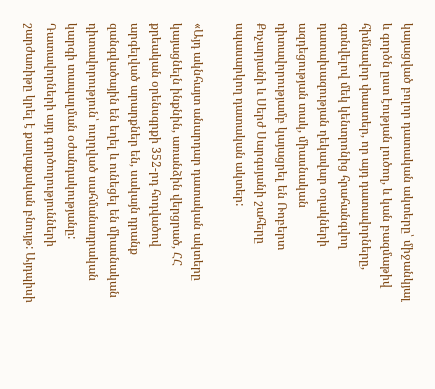կայացված բոլոր դատական ակտերը՝ միջանկյալ և գործն ըստ էության լուծող, և կան բազմաթիվ հիմնավոր փաստեր, որ այդ դատավորները, գտնվելով մեկ կենտրոնից հրահանգվող դատախազության ղեկավար օղակների ազդեցության տակ, միասնական դիտավորությամբ կայացրել են Ռոբերտ Քոչարյանի և Սերժ Սարգսյանի շահերը սպասարկող դատական ակտեր:

«Այդ ակնհայտ անարդար դատական ակտերը կայացնելն ինքնին, առանձին վերցրած, ՀՀ քրեական օրենսգրքի 352-րդ հոդվածով արգելված արարքներ են, սակայն դրանք զանգվածային են եղել և ունեցել են միասնական դիտավորություն՝ ուղղված սահմանադրական կարգի տապալման օժանդակությանը: Դատավորների այդ գործողությունների շարժառիթը կրել է քաղաքական բնույթ: Այդպիսի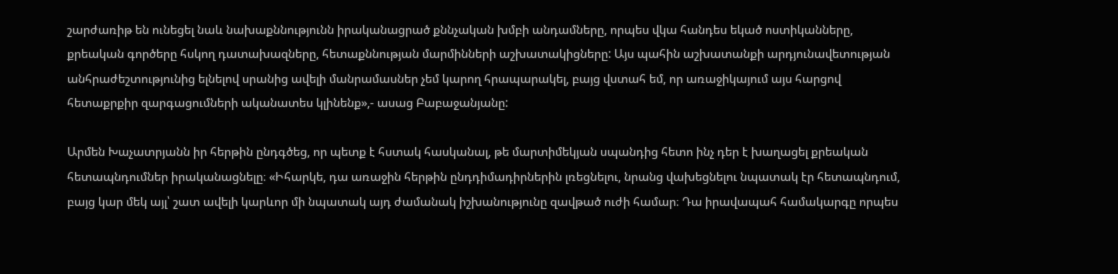շարժառիթ են ունեցել նաև նախաքննությունն իրականացրած քննչական խմբի անդամները, որպես վկա հանդես եկած ոստիկանները, քրեական գործերը հսկող դատախազները, հետաքննության մարմինների աշխատակիցները: Այս պահին աշխատանքի արդյունավետության անհրաժեշտությունից ելնելով սրանից ավելի մանրամասներ չեմ կարող հրապարակել, բայց վստահ եմ, որ առաջիկայում այս հարցով հետաքրքիր զարգացումների ականատես կլինենք»,- ասաց Բաբաջանյանը:

Արմեն Խաչատրյանն իր հերթին ընդգծեց, որ պետք է հստակ հասկանալ, թե մարտիմեկյան սպանդից հետո ինչ դեր է խաղացել քրեական հետապնդումներ իրականացնելը։ «Իհարկե, դա առաջին հերթին ընդդիմադիրներին լռեցնելու, նրանց վախեցնելու նպատակ էր հետապնդում, բայց կար մեկ այլ՝ շատ ավելի կարևոր մի նպատակ այդ ժամանակ իշխանությունը զավթած ուժի համար։ Դա իրավապահ համակարգը որպես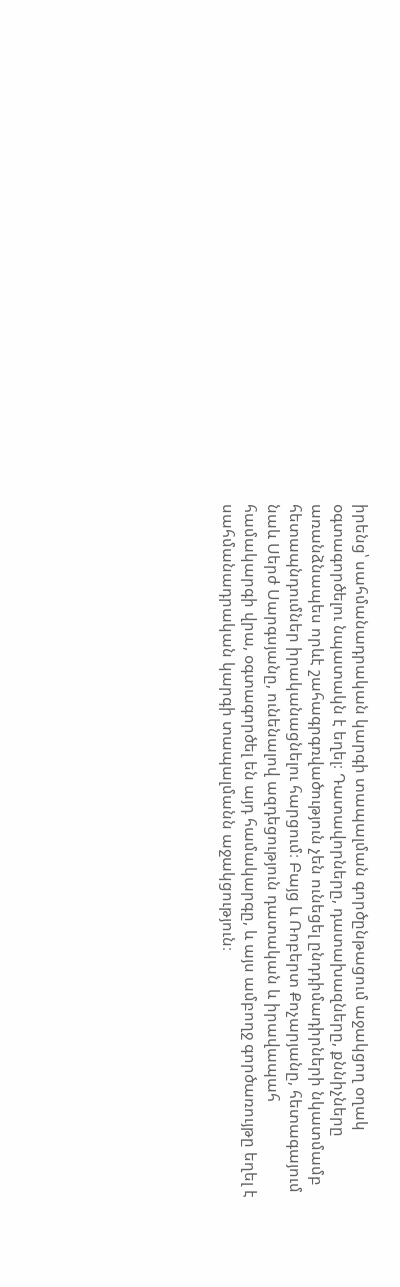իրենց՝ սահմանադրական կարգի տապալման գործընթացում աջակցող օղակ օգտագործելու նպատակն է եղել։ Դատավորները, դատախազները, քննիչները առանձնապես որևէ շահագրգռվածություն չեն ունեցել ընդդիմադիրների նկատմամբ հետապնդումներ իրականացնելու հարցում։ Բայց և Ռոբերտ Քոչարյանը, հետագայում նաև Սերժ Սարգսյանը, ունենալով ազդեցություն դատական և իրավապահ համակարգի վրա, օգտագործել են այդ համակարգը, և այս ամբողջ գործառույթը եղել է սահմանադրական կարգի տապալմանն աջակցություն։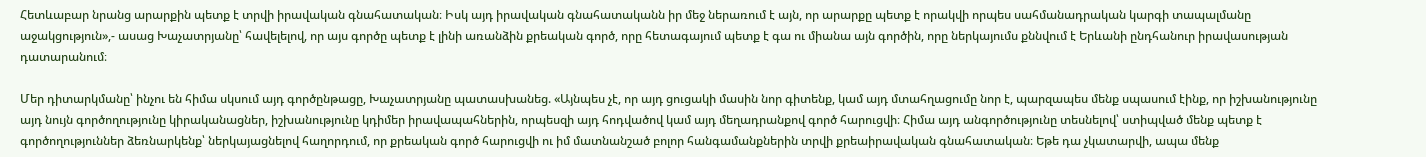Հետևաբար նրանց արարքին պետք է տրվի իրավական գնահատական։ Իսկ այդ իրավական գնահատականն իր մեջ ներառում է այն, որ արարքը պետք է որակվի որպես սահմանադրական կարգի տապալմանը աջակցություն»,- ասաց Խաչատրյանը՝ հավելելով, որ այս գործը պետք է լինի առանձին քրեական գործ, որը հետագայում պետք է գա ու միանա այն գործին, որը ներկայումս քննվում է Երևանի ընդհանուր իրավասության դատարանում։

Մեր դիտարկմանը՝ ինչու են հիմա սկսում այդ գործընթացը, Խաչատրյանը պատասխանեց. «Այնպես չէ, որ այդ ցուցակի մասին նոր գիտենք, կամ այդ մտահղացումը նոր է, պարզապես մենք սպասում էինք, որ իշխանությունը այդ նույն գործողությունը կիրականացներ, իշխանությունը կդիմեր իրավապահներին, որպեսզի այդ հոդվածով կամ այդ մեղադրանքով գործ հարուցվի։ Հիմա այդ անգործությունը տեսնելով՝ ստիպված մենք պետք է գործողություններ ձեռնարկենք՝ ներկայացնելով հաղորդում, որ քրեական գործ հարուցվի ու իմ մատնանշած բոլոր հանգամանքներին տրվի քրեաիրավական գնահատական։ Եթե դա չկատարվի, ապա մենք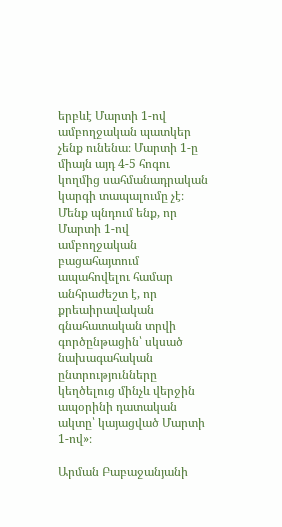երբևէ Մարտի 1-ով ամբողջական պատկեր չենք ունենա։ Մարտի 1-ը միայն այդ 4-5 հոգու կողմից սահմանադրական կարգի տապալումը չէ։ Մենք պնդում ենք, որ Մարտի 1-ով ամբողջական բացահայտում ապահովելու համար անհրաժեշտ է, որ քրեաիրավական գնահատական տրվի գործընթացին՝ սկսած նախագահական ընտրությունները կեղծելուց մինչև վերջին ապօրինի դատական ակտը՝ կայացված Մարտի 1-ով»։

Արման Բաբաջանյանի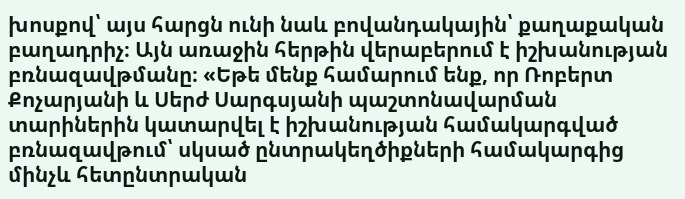խոսքով՝ այս հարցն ունի նաև բովանդակային՝ քաղաքական բաղադրիչ։ Այն առաջին հերթին վերաբերում է իշխանության բռնազավթմանը։ «Եթե մենք համարում ենք, որ Ռոբերտ Քոչարյանի և Սերժ Սարգսյանի պաշտոնավարման տարիներին կատարվել է իշխանության համակարգված բռնազավթում՝ սկսած ընտրակեղծիքների համակարգից մինչև հետընտրական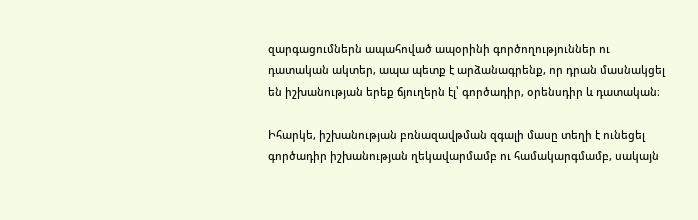զարգացումներն ապահոված ապօրինի գործողություններ ու դատական ակտեր, ապա պետք է արձանագրենք, որ դրան մասնակցել են իշխանության երեք ճյուղերն էլ՝ գործադիր, օրենսդիր և դատական։

Իհարկե, իշխանության բռնազավթման զգալի մասը տեղի է ունեցել գործադիր իշխանության ղեկավարմամբ ու համակարգմամբ, սակայն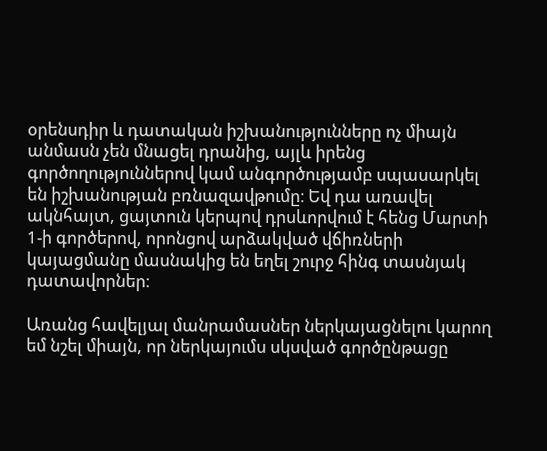օրենսդիր և դատական իշխանությունները ոչ միայն անմասն չեն մնացել դրանից, այլև իրենց գործողություններով կամ անգործությամբ սպասարկել են իշխանության բռնազավթումը։ Եվ դա առավել ակնհայտ, ցայտուն կերպով դրսևորվում է հենց Մարտի 1-ի գործերով, որոնցով արձակված վճիռների կայացմանը մասնակից են եղել շուրջ հինգ տասնյակ դատավորներ։

Առանց հավելյալ մանրամասներ ներկայացնելու կարող եմ նշել միայն, որ ներկայումս սկսված գործընթացը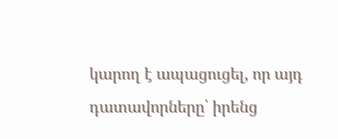կարող է ապացուցել, որ այդ դատավորները՝ իրենց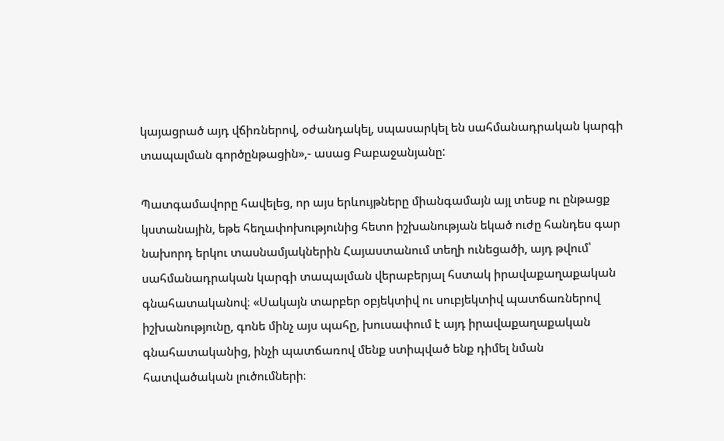կայացրած այդ վճիռներով, օժանդակել, սպասարկել են սահմանադրական կարգի տապալման գործընթացին»,- ասաց Բաբաջանյանը:

Պատգամավորը հավելեց, որ այս երևույթները միանգամայն այլ տեսք ու ընթացք կստանային, եթե հեղափոխությունից հետո իշխանության եկած ուժը հանդես գար նախորդ երկու տասնամյակներին Հայաստանում տեղի ունեցածի, այդ թվում՝ սահմանադրական կարգի տապալման վերաբերյալ հստակ իրավաքաղաքական գնահատականով։ «Սակայն տարբեր օբյեկտիվ ու սուբյեկտիվ պատճառներով իշխանությունը, գոնե մինչ այս պահը, խուսափում է այդ իրավաքաղաքական գնահատականից, ինչի պատճառով մենք ստիպված ենք դիմել նման հատվածական լուծումների։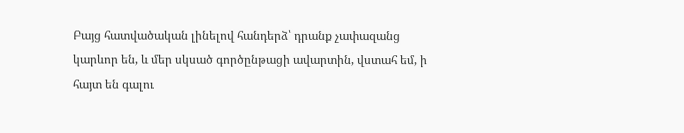Բայց հատվածական լինելով հանդերձ՝ դրանք չափազանց կարևոր են, և մեր սկսած գործընթացի ավարտին, վստահ եմ, ի հայտ են գալու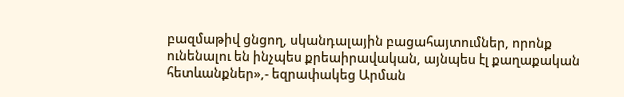բազմաթիվ ցնցող, սկանդալային բացահայտումներ, որոնք ունենալու են ինչպես քրեաիրավական, այնպես էլ քաղաքական հետևանքներ»,- եզրափակեց Արման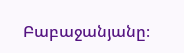Բաբաջանյանը։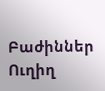Բաժիններ
Ուղիղ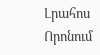Լրահոս
Որոնում